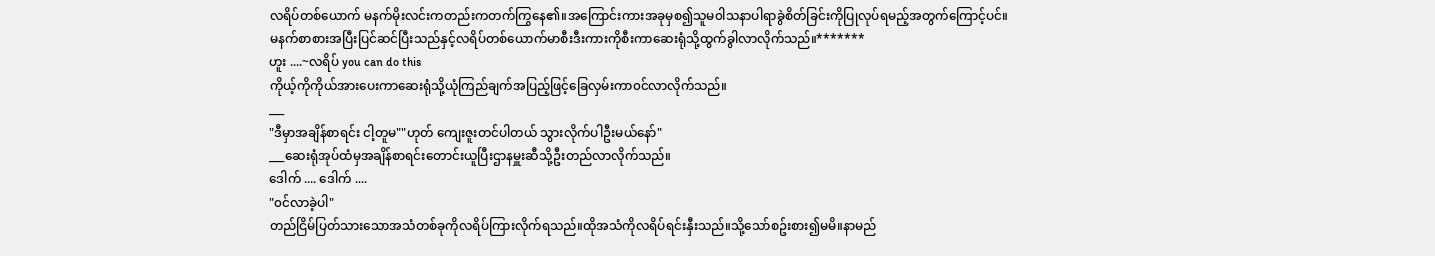လရိပ်တစ်ယောက် မနက်မိုးလင်းကတည်းကတက်ကြွနေ၏။အကြောင်းကားအခုမှစ၍သူမ၀ါသနာပါရာခွဲစိတ်ခြင်းကိုပြုလုပ်ရမည့်အတွက်ကြောင့်ပင်။
မနက်စာစားအပြီးပြင်ဆင်ပြီးသည်နှင့်လရိပ်တစ်ယောက်မာစီးဒီးကားကိုစီးကာဆေးရုံသို့ထွက်ခွါလာလိုက်သည်။*******
ဟူး ....~လရိပ် you can do this
ကိုယ့်ကိုကိုယ်အားပေးကာဆေးရုံသို့ယုံကြည်ချက်အပြည့်ဖြင့်ခြေလှမ်းကာ၀င်လာလိုက်သည်။
___
"ဒီမှာအချိန်စာရင်း ငါ့တူမ""ဟုတ် ကျေးဇူးတင်ပါတယ် သွားလိုက်ပါဦးမယ်နော်"
___ဆေးရုံအုပ်ထံမှအချိန်စာရင်းတောင်းယူပြီးဌာနမှူးဆီသို့ဦးတည်လာလိုက်သည်။
ဒေါက် .... ဒေါက် ....
"၀င်လာခဲ့ပါ"
တည်ငြိမ်ပြတ်သားသောအသံတစ်ခုကိုလရိပ်ကြားလိုက်ရသည်။ထိုအသံကိုလရိပ်ရင်းနှီးသည်။သို့သော်စဥ်းစား၍မမိ။နာမည်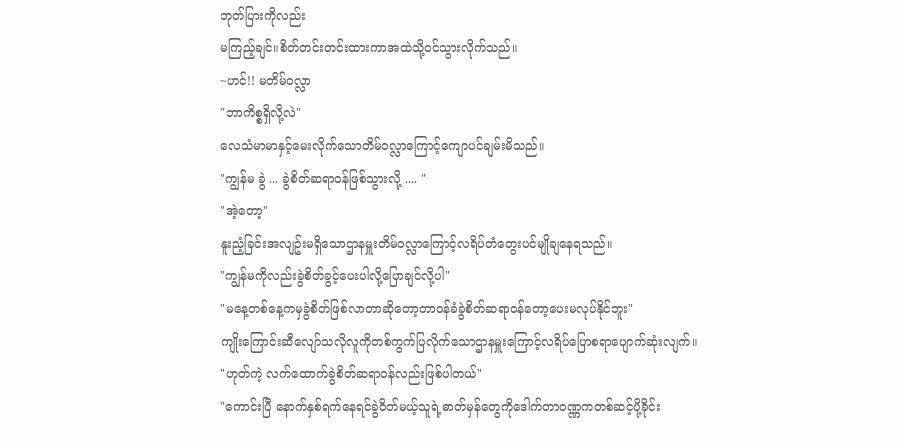ဘုတ်ပြားကိုလည်း
မကြည့်ချင်။စိတ်တင်းတင်းထားကာအထဲသို့၀င်သွားလိုက်သည်။
~ဟင်!! မတိမ်၀လ္လာ
"ဘာကိစ္စရှိလို့လဲ"
လေသံမာမာနှင့်မေးလိုက်သောတိမ်၀လ္လာကြောင့်ကျောပင်ချမ်းမိသည်။
"ကျွန်မ ခွဲ ... ခွဲစိတ်ဆရာ၀န်ဖြစ်သွားလို့ .... "
"အဲ့တော့"
နူးညံ့ခြင်းအလျဥ်းမရှိသောဌာနမှူးတိမ်၀လ္လာကြောင့်လရိပ်တံတွေးပင်မျိုချနေရသည်။
"ကျွန်မကိုလည်းခွဲစိတ်ခွင့်ပေးပါလို့ပြောချင်လို့ပါ"
"မနေ့တစ်နေ့ကမှခွဲစိတ်ဖြစ်လာတာဆိုတော့တာ၀န်ခံခွဲစိတ်ဆရာ၀န်တော့ပေးမလုပ်နိုင်ဘူး"
ကျိုးကြောင်းဆီလျော်သလိုလူကိုတစ်ကွက်ပြလိုက်သောဌာနမှူးကြောင့်လရိပ်ပြောစရာပျောက်ဆုံးလျက်။
"ဟုတ်ကဲ့ လက်ထောက်ခွဲစိတ်ဆရာ၀န်လည်းဖြစ်ပါတယ်"
"ကောင်းပြီ နောက်နှစ်ရက်နေရင်ခွဲ၀ိတ်မယ့်သူရဲ့ဓာတ်မှန်တွေကိုဒေါက်တာ၀ဏ္ဏကတစ်ဆင့်ပို့ခိုင်း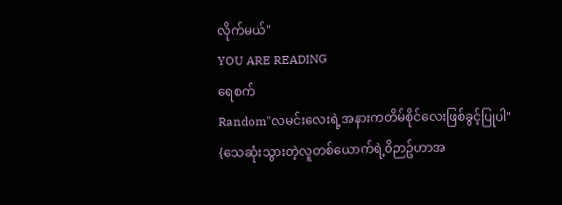လိုက်မယ်"
YOU ARE READING
ရေစက်
Random"လမင်းလေးရဲ့အနားကတိမ်စိုင်လေးဖြစ်ခွင့်ပြုပါ" {သေဆုံးသွားတဲ့လူတစ်ယောက်ရဲ့၀ိဉာဥ်ဟာအ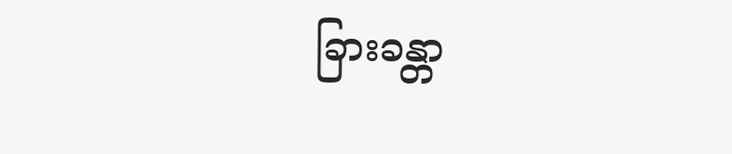ခြားခန္တာ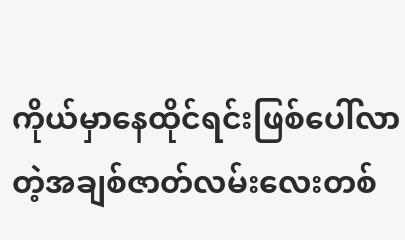ကိုယ်မှာနေထိုင်ရင်းဖြစ်ပေါ်လာတဲ့အချစ်ဇာတ်လမ်းလေးတစ်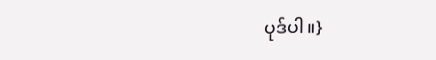ပုဒ်ပါ။}